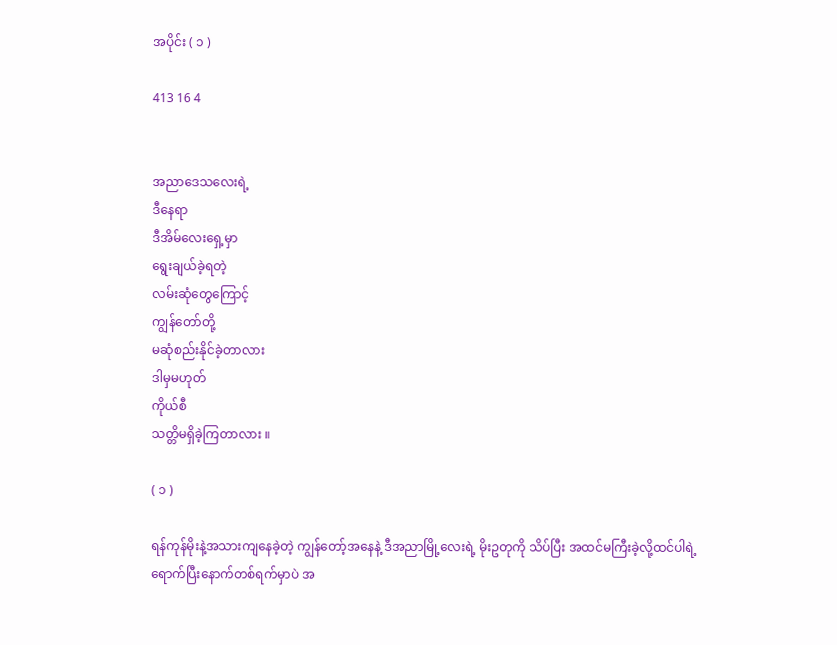အပိုင်း ( ၁ )

413 16 4


အညာဒေသလေးရဲ့
ဒီနေရာ
ဒီအိမ်လေးရှေ့မှာ
ရွေးချယ်ခဲ့ရတဲ့
လမ်းဆုံတွေကြောင့်
ကျွန်တော်တို့
မဆုံစည်းနိုင်ခဲ့တာလား
ဒါမှမဟုတ်
ကိုယ်စီ
သတ္တိမရှိခဲ့ကြတာလား ။

( ၁ )

ရန်ကုန်မိုးနဲ့အသားကျနေခဲ့တဲ့ ကျွန်တော့်အနေနဲ့ ဒီအညာမြို့လေးရဲ့ မိုးဥတုကို သိပ်ပြီး အထင်မကြီးခဲ့လို့ထင်ပါရဲ့ ရောက်ပြီးနောက်တစ်ရက်မှာပဲ အ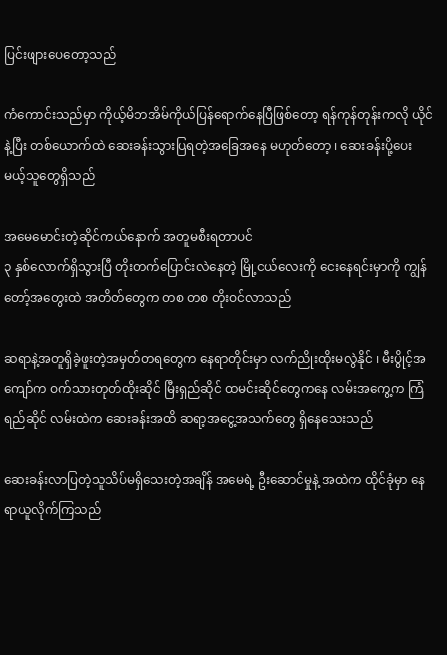ပြင်းဖျားပေတော့သည်

ကံကောင်းသည်မှာ ကိုယ့်မိဘအိမ်ကိုယ်ပြန်ရောက်နေပြီဖြစ်တော့ ရန်ကုန်တုန်းကလို ယိုင်နဲ့ပြီး တစ်ယောက်ထဲ ဆေးခန်းသွားပြရတဲ့အခြေအနေ မဟုတ်တော့ ၊ ဆေးခန်းပို့ပေးမယ့်သူတွေရှိသည်

အမေမောင်းတဲ့ဆိုင်ကယ်နောက် အတူမစီးရတာပင်
၃ နှစ်လောက်ရှိသွားပြီ တိုးတက်ပြောင်းလဲနေတဲ့ မြို့ငယ်လေးကို ငေးနေရင်းမှာကို ကျွန်တော့်အတွေးထဲ အတိတ်တွေက တစ တစ တိုးဝင်လာသည်

ဆရာနဲ့အတူရှိခဲ့ဖူးတဲ့အမှတ်တရတွေက နေရာတိုင်းမှာ လက်ညိုးထိုးမလွဲနိုင် ၊ မီးပွိုင့်အကျော်က ဝက်သားတုတ်ထိုးဆိုင် မြီးရှည်ဆိုင် ထမင်းဆိုင်တွေကနေ လမ်းအကွေ့က ကြံရည်ဆိုင် လမ်းထဲက ဆေးခန်းအထိ ဆရာ့အငွေ့အသက်တွေ ရှိနေသေးသည်

ဆေးခန်းလာပြတဲ့သူသိပ်မရှိသေးတဲ့အချိန် အမေရဲ့ ဦးဆောင်မှုနဲ့ အထဲက ထိုင်ခုံမှာ နေရာယူလိုက်ကြသည်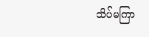သိပ်မကြာ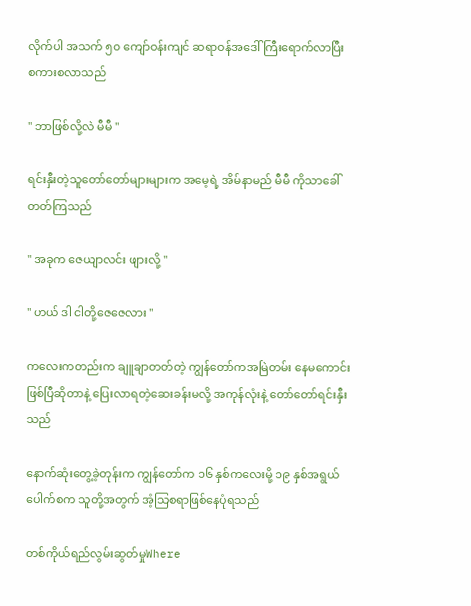လိုက်ပါ အသက် ၅၀ ကျော်ဝန်းကျင် ဆရာဝန်အဒေါ်ကြီးရောက်လာပြီး စကားစလာသည်

" ဘာဖြစ်လို့လဲ မီမီ "

ရင်းနှီးတဲ့သူတော်တော်များများက အမေ့ရဲ့ အိမ်နာမည် မီမီ ကိုသာခေါ်တတ်ကြသည်

" အခုက ဇေယျာလင်း ဖျားလို့ "

" ဟယ် ဒါ ငါတို့ဇေဇေလား "

ကလေးကတည်းက ချူချာတတ်တဲ့ ကျွန်တော်ကအမြဲတမ်း နေမကောင်းဖြစ်ပြီဆိုတာနဲ့ ပြေးလာရတဲ့ဆေးခန်းမလို့ အကုန်လုံးနဲ့ တော်တော်ရင်းနှီးသည်

နောက်ဆုံးတွေ့ခဲ့တုန်းက ကျွန်တော်က ၁၆ နှစ်ကလေးမို့ ၁၉ နှစ်အရွယ် ပေါက်စက သူတို့အတွက် အံ့သြစရာဖြစ်နေပုံရသည်

တစ်ကိုယ်ရည်လွမ်းဆွတ်မှုWhere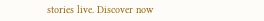stories live. Discover now